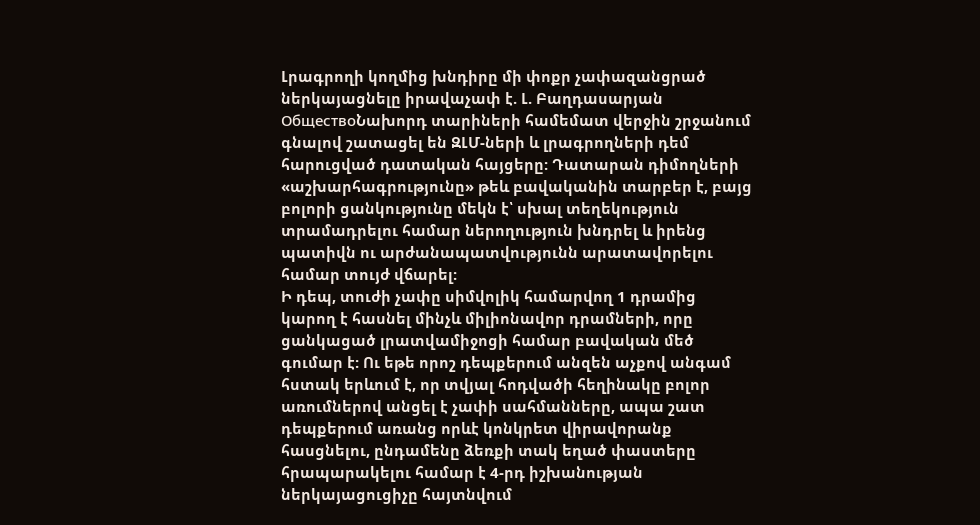Լրագրողի կողմից խնդիրը մի փոքր չափազանցրած ներկայացնելը իրավաչափ է. Լ. Բաղդասարյան
ОбществоՆախորդ տարիների համեմատ վերջին շրջանում գնալով շատացել են ԶԼՄ-ների և լրագրողների դեմ հարուցված դատական հայցերը: Դատարան դիմողների «աշխարհագրությունը» թեև բավականին տարբեր է, բայց բոլորի ցանկությունը մեկն է՝ սխալ տեղեկություն տրամադրելու համար ներողություն խնդրել և իրենց պատիվն ու արժանապատվությունն արատավորելու համար տույժ վճարել:
Ի դեպ, տուժի չափը սիմվոլիկ համարվող 1 դրամից կարող է հասնել մինչև միլիոնավոր դրամների, որը ցանկացած լրատվամիջոցի համար բավական մեծ գումար է: Ու եթե որոշ դեպքերում անզեն աչքով անգամ հստակ երևում է, որ տվյալ հոդվածի հեղինակը բոլոր առումներով անցել է չափի սահմանները, ապա շատ դեպքերում առանց որևէ կոնկրետ վիրավորանք հասցնելու, ընդամենը ձեռքի տակ եղած փաստերը հրապարակելու համար է 4-րդ իշխանության ներկայացուցիչը հայտնվում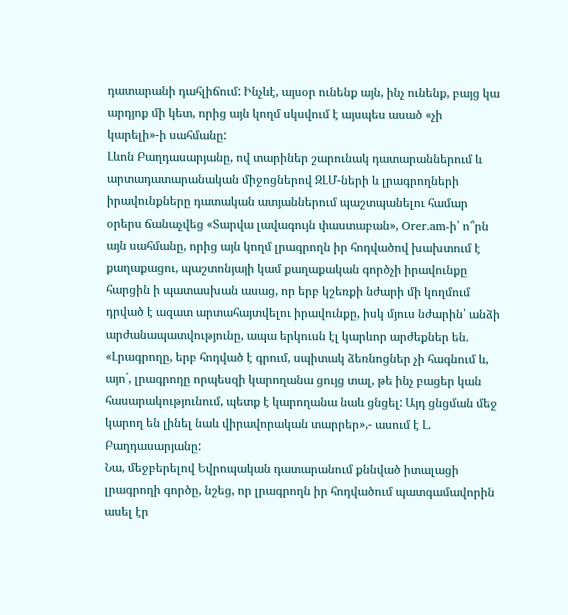դատարանի դահլիճում: Ինչևէ, այսօր ունենք այն, ինչ ունենք, բայց կա արդյոք մի կետ, որից այն կողմ սկսվում է այսպես ասած «չի կարելի»-ի սահմանը:
Լևոն Բաղդասարյանը, ով տարիներ շարունակ դատարաններում և արտադատարանական միջոցներով ԶԼՄ-ների և լրագրողների իրավունքները դատական ատյաններում պաշտպանելու համար օրերս ճանաչվեց «Տարվա լավագույն փաստաբան», Orer.am-ի՝ ո՞րն այն սահմանը, որից այն կողմ լրագրողն իր հոդվածով խախտում է քաղաքացու, պաշտոնյայի կամ քաղաքական գործչի իրավունքը հարցին ի պատասխան ասաց, որ երբ կշեռքի նժարի մի կողմում դրված է ազատ արտահայտվելու իրավունքը, իսկ մյուս նժարին՝ անձի արժանապատվությունը, ապա երկուսն էլ կարևոր արժեքներ են.
«Լրագրողը, երբ հոդված է գրում, սպիտակ ձեռնոցներ չի հագնում և, այո´, լրագրողը որպեսզի կարողանա ցույց տալ, թե ինչ բացեր կան հասարակությունում, պետք է կարողանա նաև ցնցել: Այդ ցնցման մեջ կարող են լինել նաև վիրավորական տարրեր»,- ասում է Լ. Բաղդասարյանը:
Նա, մեջբերելով Եվրոպական դատարանում քննված իտալացի լրագրողի գործը, նշեց, որ լրագրողն իր հոդվածում պատգամավորին ասել էր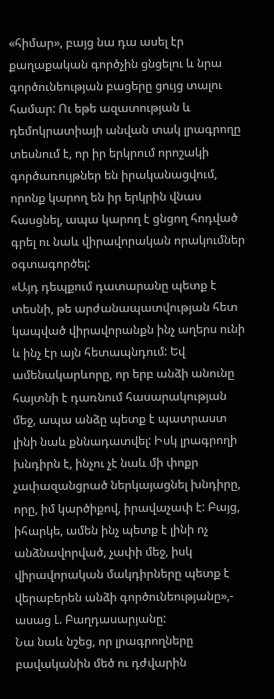«հիմար», բայց նա դա ասել էր քաղաքական գործչին ցնցելու և նրա գործունեության բացերը ցույց տալու համար: Ու եթե ազատության և դեմոկրատիայի անվան տակ լրագրողը տեսնում է, որ իր երկրում որոշակի գործառույթներ են իրականացվում, որոնք կարող են իր երկրին վնաս հասցնել, ապա կարող է ցնցող հոդված գրել ու նաև վիրավորական որակումներ օգտագործել:
«Այդ դեպքում դատարանը պետք է տեսնի, թե արժանապատվության հետ կապված վիրավորանքն ինչ աղերս ունի և ինչ էր այն հետապնդում: Եվ ամենակարևորը, որ երբ անձի անունը հայտնի է դառնում հասարակության մեջ, ապա անձը պետք է պատրաստ լինի նաև քննադատվել: Իսկ լրագրողի խնդիրն է, ինչու չէ նաև մի փոքր չափազանցրած ներկայացնել խնդիրը, որը, իմ կարծիքով, իրավաչափ է: Բայց, իհարկե, ամեն ինչ պետք է լինի ոչ անձնավորված, չափի մեջ, իսկ վիրավորական մակդիրները պետք է վերաբերեն անձի գործունեությանը»,- ասաց Լ. Բաղդասարյանը:
Նա նաև նշեց, որ լրագրողները բավականին մեծ ու դժվարին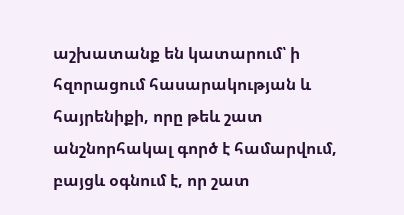աշխատանք են կատարում՝ ի հզորացում հասարակության և հայրենիքի, որը թեև շատ անշնորհակալ գործ է համարվում, բայցև օգնում է, որ շատ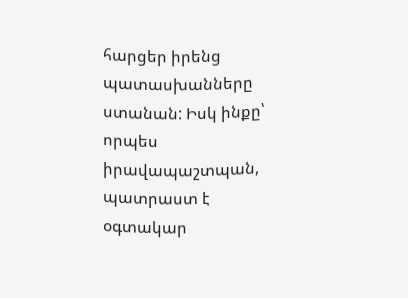հարցեր իրենց պատասխանները ստանան: Իսկ ինքը՝ որպես իրավապաշտպան, պատրաստ է օգտակար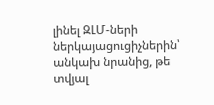լինել ԶԼՄ-ների ներկայացուցիչներին՝ անկախ նրանից, թե տվյալ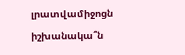լրատվամիջոցն իշխանակա՞ն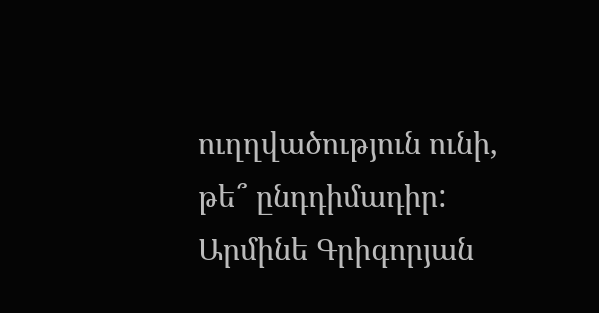ուղղվածություն ունի, թե՞ ընդդիմադիր:
Արմինե Գրիգորյան